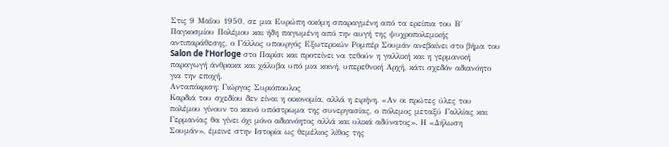Στις 9 Μαΐου 1950, σε μια Ευρώπη ακόμη σπαραγμένη από τα ερείπια του Β΄ Παγκοσμίου Πολέμου και ήδη παγωμένη από την αυγή της ψυχροπολεμικής αντιπαράθεσης, ο Γάλλος υπουργός Εξωτερικών Ρομπέρ Σουμάν ανεβαίνει στο βήμα του Salon de l’Horloge στο Παρίσι και προτείνει να τεθούν η γαλλική και η γερμανική παραγωγή άνθρακα και χάλυβα υπό μια κοινή, υπερεθνική Αρχή, κάτι σχεδόν αδιανόητο για την εποχή.
Ανταπόκριση: Γιώργος Συριόπουλος
Καρδιά του σχεδίου δεν είναι η οικονομία, αλλά η ειρήνη. «Αν οι πρώτες ύλες του πολέμου γίνουν το κοινό υπόστρωμα της συνεργασίας, ο πόλεμος μεταξύ Γαλλίας και Γερμανίας θα γίνει όχι μόνο αδιανόητος αλλά και υλικά αδύνατος». Η «Δήλωση Σουμάν», έμεινε στην Ιστορία ως θεμέλιος λίθος της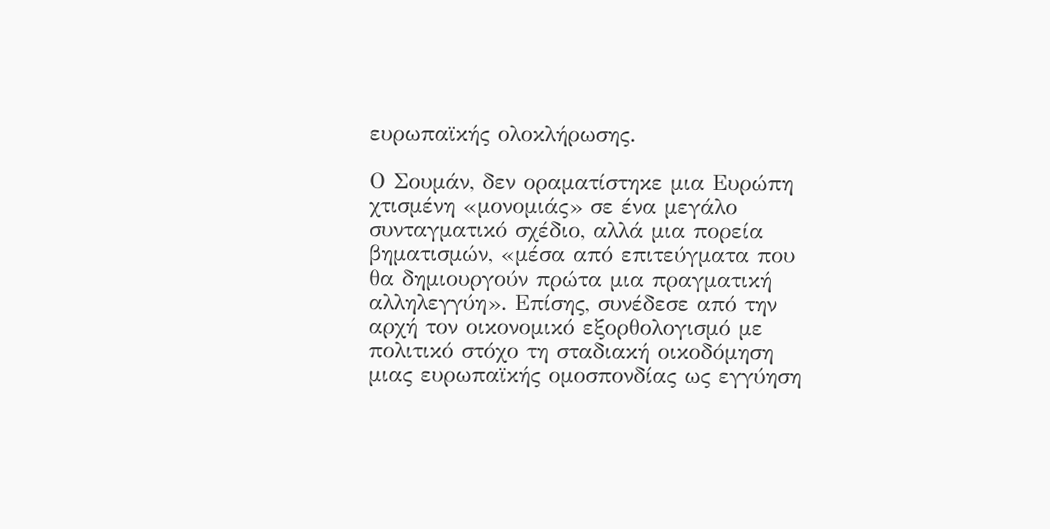ευρωπαϊκής ολοκλήρωσης.

Ο Σουμάν, δεν οραματίστηκε μια Ευρώπη χτισμένη «μονομιάς» σε ένα μεγάλο συνταγματικό σχέδιο, αλλά μια πορεία βηματισμών, «μέσα από επιτεύγματα που θα δημιουργούν πρώτα μια πραγματική αλληλεγγύη». Επίσης, συνέδεσε από την αρχή τον οικονομικό εξορθολογισμό με πολιτικό στόχο τη σταδιακή οικοδόμηση μιας ευρωπαϊκής ομοσπονδίας ως εγγύηση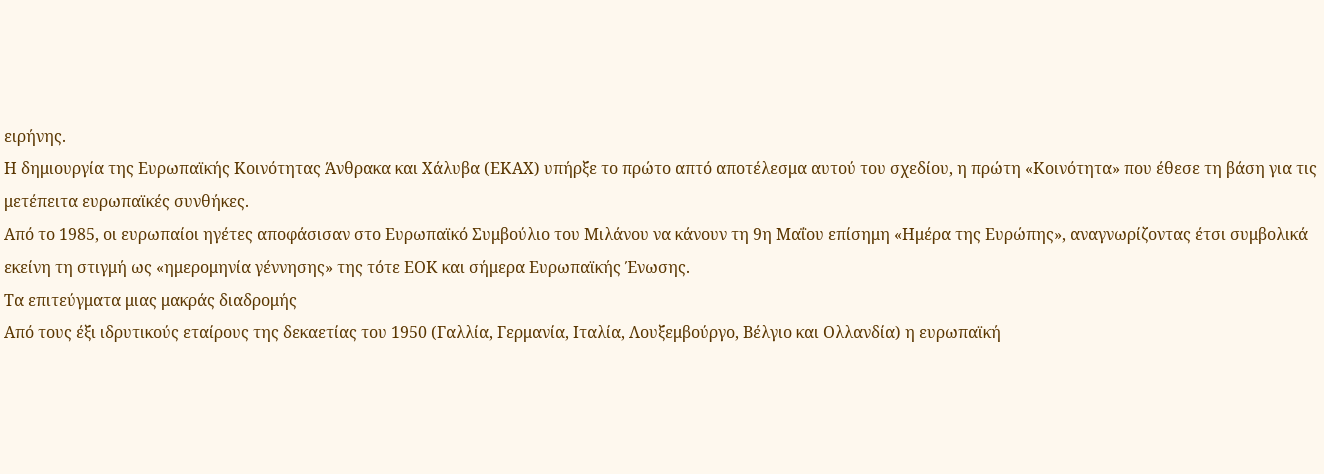ειρήνης.
Η δημιουργία της Ευρωπαϊκής Κοινότητας Άνθρακα και Χάλυβα (ΕΚΑΧ) υπήρξε το πρώτο απτό αποτέλεσμα αυτού του σχεδίου, η πρώτη «Κοινότητα» που έθεσε τη βάση για τις μετέπειτα ευρωπαϊκές συνθήκες.
Από το 1985, οι ευρωπαίοι ηγέτες αποφάσισαν στο Ευρωπαϊκό Συμβούλιο του Μιλάνου να κάνουν τη 9η Μαΐου επίσημη «Ημέρα της Ευρώπης», αναγνωρίζοντας έτσι συμβολικά εκείνη τη στιγμή ως «ημερομηνία γέννησης» της τότε ΕΟΚ και σήμερα Ευρωπαϊκής Ένωσης.
Τα επιτεύγματα μιας μακράς διαδρομής
Από τους έξι ιδρυτικούς εταίρους της δεκαετίας του 1950 (Γαλλία, Γερμανία, Ιταλία, Λουξεμβούργο, Βέλγιο και Ολλανδία) η ευρωπαϊκή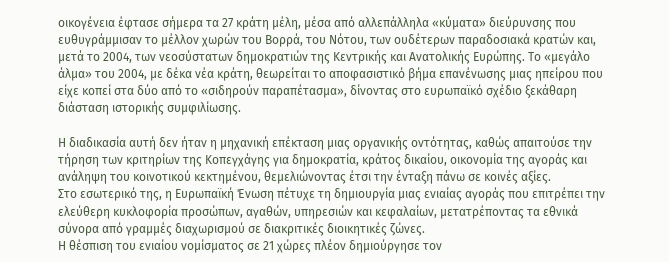οικογένεια έφτασε σήμερα τα 27 κράτη μέλη, μέσα από αλλεπάλληλα «κύματα» διεύρυνσης που ευθυγράμμισαν το μέλλον χωρών του Βορρά, του Νότου, των ουδέτερων παραδοσιακά κρατών και, μετά το 2004, των νεοσύστατων δημοκρατιών της Κεντρικής και Ανατολικής Ευρώπης. Το «μεγάλο άλμα» του 2004, με δέκα νέα κράτη, θεωρείται το αποφασιστικό βήμα επανένωσης μιας ηπείρου που είχε κοπεί στα δύο από το «σιδηρούν παραπέτασμα», δίνοντας στο ευρωπαϊκό σχέδιο ξεκάθαρη διάσταση ιστορικής συμφιλίωσης.

Η διαδικασία αυτή δεν ήταν η μηχανική επέκταση μιας οργανικής οντότητας, καθώς απαιτούσε την τήρηση των κριτηρίων της Κοπεγχάγης για δημοκρατία, κράτος δικαίου, οικονομία της αγοράς και ανάληψη του κοινοτικού κεκτημένου, θεμελιώνοντας έτσι την ένταξη πάνω σε κοινές αξίες.
Στο εσωτερικό της, η Ευρωπαϊκή Ένωση πέτυχε τη δημιουργία μιας ενιαίας αγοράς που επιτρέπει την ελεύθερη κυκλοφορία προσώπων, αγαθών, υπηρεσιών και κεφαλαίων, μετατρέποντας τα εθνικά σύνορα από γραμμές διαχωρισμού σε διακριτικές διοικητικές ζώνες.
Η θέσπιση του ενιαίου νομίσματος σε 21 χώρες πλέον δημιούργησε τον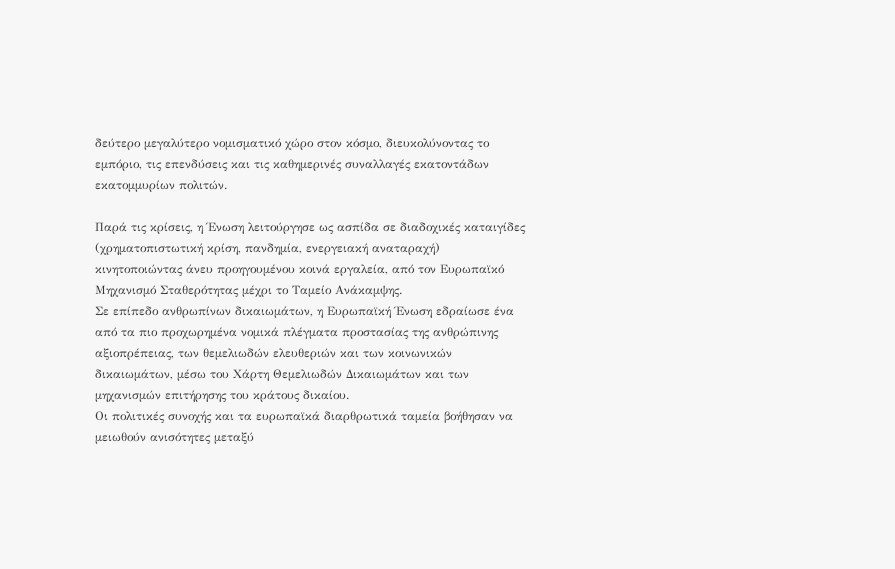δεύτερο μεγαλύτερο νομισματικό χώρο στον κόσμο, διευκολύνοντας το εμπόριο, τις επενδύσεις και τις καθημερινές συναλλαγές εκατοντάδων εκατομμυρίων πολιτών.

Παρά τις κρίσεις, η Ένωση λειτούργησε ως ασπίδα σε διαδοχικές καταιγίδες (χρηματοπιστωτική κρίση, πανδημία, ενεργειακή αναταραχή) κινητοποιώντας άνευ προηγουμένου κοινά εργαλεία, από τον Ευρωπαϊκό Μηχανισμό Σταθερότητας μέχρι το Ταμείο Ανάκαμψης.
Σε επίπεδο ανθρωπίνων δικαιωμάτων, η Ευρωπαϊκή Ένωση εδραίωσε ένα από τα πιο προχωρημένα νομικά πλέγματα προστασίας της ανθρώπινης αξιοπρέπειας, των θεμελιωδών ελευθεριών και των κοινωνικών δικαιωμάτων, μέσω του Χάρτη Θεμελιωδών Δικαιωμάτων και των μηχανισμών επιτήρησης του κράτους δικαίου.
Οι πολιτικές συνοχής και τα ευρωπαϊκά διαρθρωτικά ταμεία βοήθησαν να μειωθούν ανισότητες μεταξύ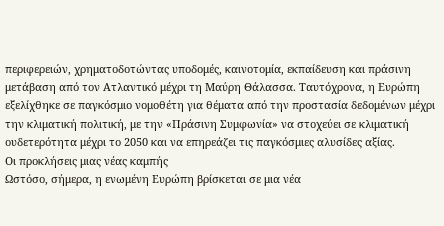περιφερειών, χρηματοδοτώντας υποδομές, καινοτομία, εκπαίδευση και πράσινη μετάβαση από τον Ατλαντικό μέχρι τη Μαύρη Θάλασσα. Ταυτόχρονα, η Ευρώπη εξελίχθηκε σε παγκόσμιο νομοθέτη για θέματα από την προστασία δεδομένων μέχρι την κλιματική πολιτική, με την «Πράσινη Συμφωνία» να στοχεύει σε κλιματική ουδετερότητα μέχρι το 2050 και να επηρεάζει τις παγκόσμιες αλυσίδες αξίας.
Οι προκλήσεις μιας νέας καμπής
Ωστόσο, σήμερα, η ενωμένη Ευρώπη βρίσκεται σε μια νέα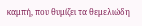καμπή, που θυμίζει τα θεμελιώδη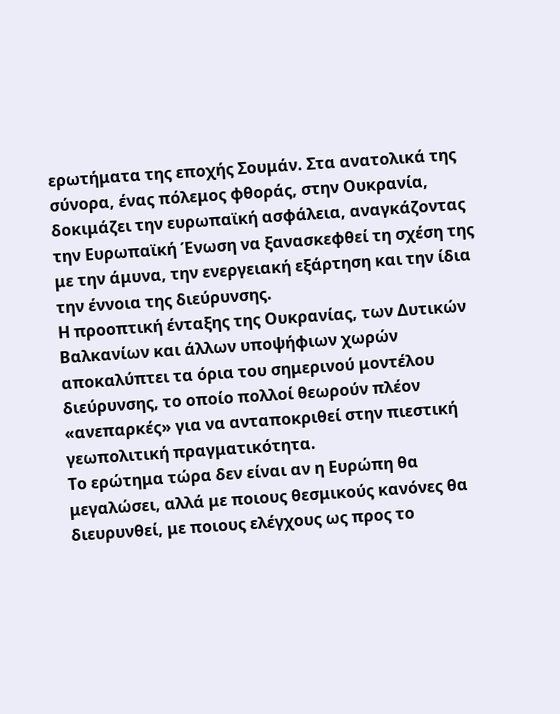ερωτήματα της εποχής Σουμάν. Στα ανατολικά της σύνορα, ένας πόλεμος φθοράς, στην Ουκρανία, δοκιμάζει την ευρωπαϊκή ασφάλεια, αναγκάζοντας την Ευρωπαϊκή Ένωση να ξανασκεφθεί τη σχέση της με την άμυνα, την ενεργειακή εξάρτηση και την ίδια την έννοια της διεύρυνσης.
Η προοπτική ένταξης της Ουκρανίας, των Δυτικών Βαλκανίων και άλλων υποψήφιων χωρών αποκαλύπτει τα όρια του σημερινού μοντέλου διεύρυνσης, το οποίο πολλοί θεωρούν πλέον «ανεπαρκές» για να ανταποκριθεί στην πιεστική γεωπολιτική πραγματικότητα.
Το ερώτημα τώρα δεν είναι αν η Ευρώπη θα μεγαλώσει, αλλά με ποιους θεσμικούς κανόνες θα διευρυνθεί, με ποιους ελέγχους ως προς το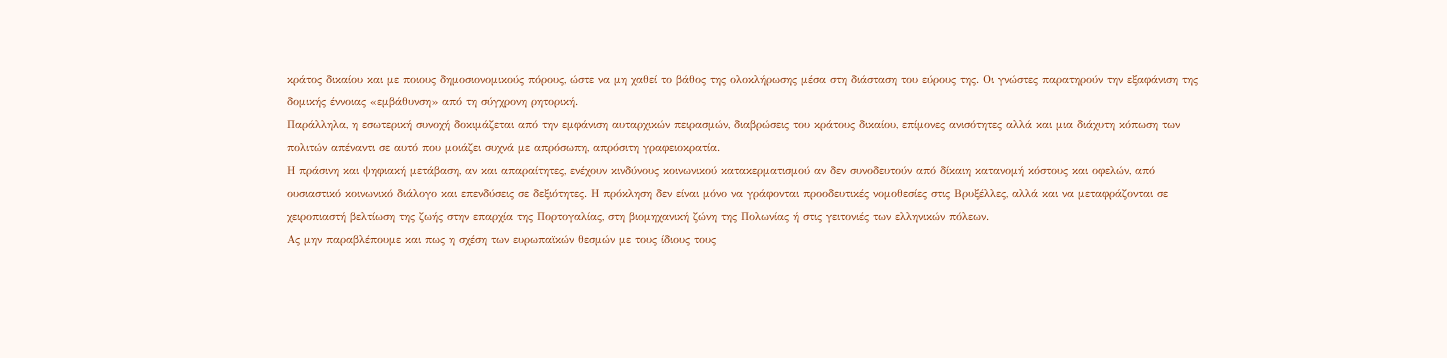κράτος δικαίου και με ποιους δημοσιονομικούς πόρους, ώστε να μη χαθεί το βάθος της ολοκλήρωσης μέσα στη διάσταση του εύρους της. Οι γνώστες παρατηρούν την εξαφάνιση της δομικής έννοιας «εμβάθυνση» από τη σύγχρονη ρητορική.
Παράλληλα, η εσωτερική συνοχή δοκιμάζεται από την εμφάνιση αυταρχικών πειρασμών, διαβρώσεις του κράτους δικαίου, επίμονες ανισότητες αλλά και μια διάχυτη κόπωση των πολιτών απέναντι σε αυτό που μοιάζει συχνά με απρόσωπη, απρόσιτη γραφειοκρατία.
Η πράσινη και ψηφιακή μετάβαση, αν και απαραίτητες, ενέχουν κινδύνους κοινωνικού κατακερματισμού αν δεν συνοδευτούν από δίκαιη κατανομή κόστους και οφελών, από ουσιαστικό κοινωνικό διάλογο και επενδύσεις σε δεξιότητες. Η πρόκληση δεν είναι μόνο να γράφονται προοδευτικές νομοθεσίες στις Βρυξέλλες, αλλά και να μεταφράζονται σε χειροπιαστή βελτίωση της ζωής στην επαρχία της Πορτογαλίας, στη βιομηχανική ζώνη της Πολωνίας ή στις γειτονιές των ελληνικών πόλεων.
Ας μην παραβλέπουμε και πως η σχέση των ευρωπαϊκών θεσμών με τους ίδιους τους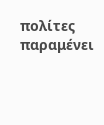πολίτες παραμένει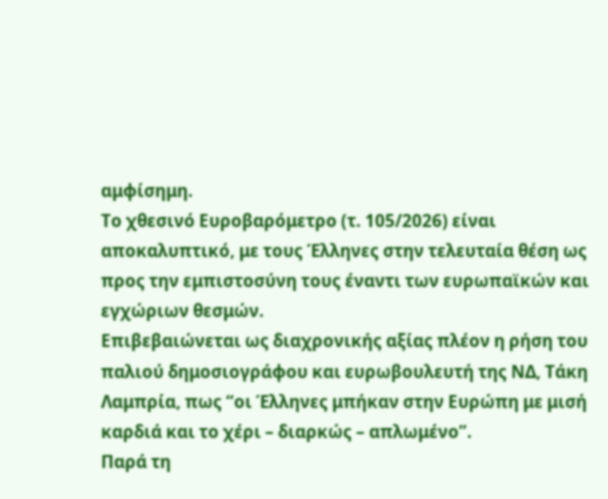αμφίσημη.
Το χθεσινό Ευροβαρόμετρο (τ. 105/2026) είναι αποκαλυπτικό, με τους Έλληνες στην τελευταία θέση ως προς την εμπιστοσύνη τους έναντι των ευρωπαϊκών και εγχώριων θεσμών.
Επιβεβαιώνεται ως διαχρονικής αξίας πλέον η ρήση του παλιού δημοσιογράφου και ευρωβουλευτή της ΝΔ, Τάκη Λαμπρία, πως “οι Έλληνες μπήκαν στην Ευρώπη με μισή καρδιά και το χέρι – διαρκώς – απλωμένο”.
Παρά τη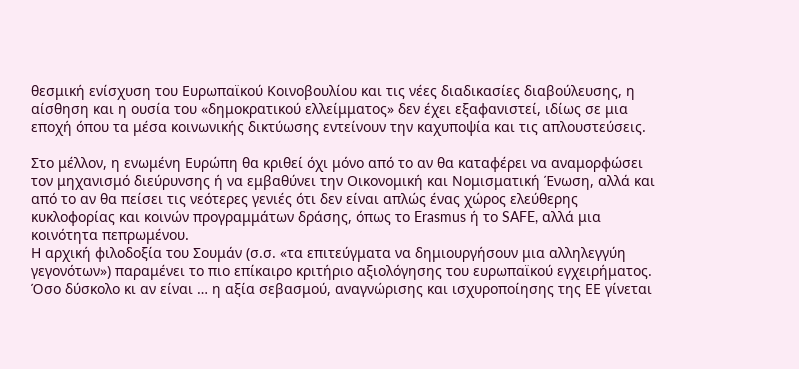θεσμική ενίσχυση του Ευρωπαϊκού Κοινοβουλίου και τις νέες διαδικασίες διαβούλευσης, η αίσθηση και η ουσία του «δημοκρατικού ελλείμματος» δεν έχει εξαφανιστεί, ιδίως σε μια εποχή όπου τα μέσα κοινωνικής δικτύωσης εντείνουν την καχυποψία και τις απλουστεύσεις.

Στο μέλλον, η ενωμένη Ευρώπη θα κριθεί όχι μόνο από το αν θα καταφέρει να αναμορφώσει τον μηχανισμό διεύρυνσης ή να εμβαθύνει την Οικονομική και Νομισματική Ένωση, αλλά και από το αν θα πείσει τις νεότερες γενιές ότι δεν είναι απλώς ένας χώρος ελεύθερης κυκλοφορίας και κοινών προγραμμάτων δράσης, όπως το Erasmus ή το SAFE, αλλά μια κοινότητα πεπρωμένου.
Η αρχική φιλοδοξία του Σουμάν (σ.σ. «τα επιτεύγματα να δημιουργήσουν μια αλληλεγγύη γεγονότων») παραμένει το πιο επίκαιρο κριτήριο αξιολόγησης του ευρωπαϊκού εγχειρήματος.
Όσο δύσκολο κι αν είναι … η αξία σεβασμού, αναγνώρισης και ισχυροποίησης της ΕΕ γίνεται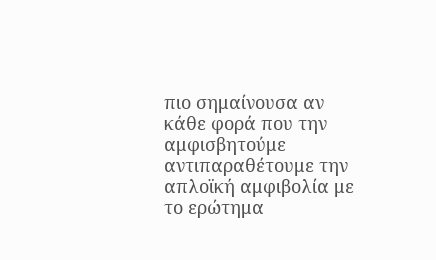πιο σημαίνουσα αν κάθε φορά που την αμφισβητούμε αντιπαραθέτουμε την απλοϊκή αμφιβολία με το ερώτημα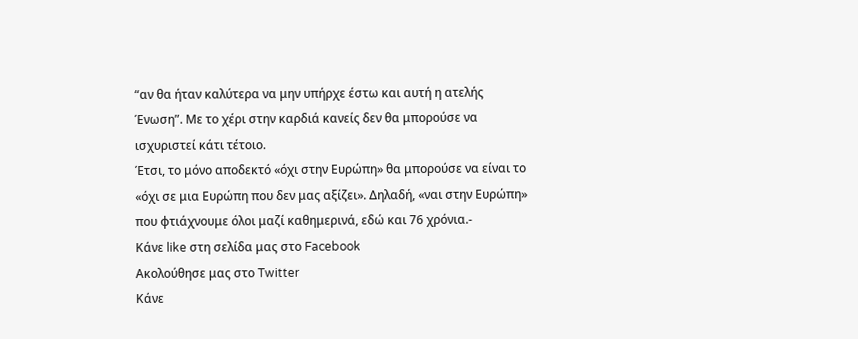“αν θα ήταν καλύτερα να μην υπήρχε έστω και αυτή η ατελής Ένωση”. Με το χέρι στην καρδιά κανείς δεν θα μπορούσε να ισχυριστεί κάτι τέτοιο.
Έτσι, το μόνο αποδεκτό «όχι στην Ευρώπη» θα μπορούσε να είναι το «όχι σε μια Ευρώπη που δεν μας αξίζει». Δηλαδή, «ναι στην Ευρώπη» που φτιάχνουμε όλοι μαζί καθημερινά, εδώ και 76 χρόνια.-
Κάνε like στη σελίδα μας στο Facebook
Ακολούθησε μας στο Twitter
Κάνε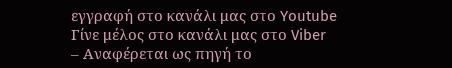εγγραφή στο κανάλι μας στο Youtube
Γίνε μέλος στο κανάλι μας στο Viber
– Αναφέρεται ως πηγή το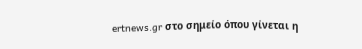ertnews.gr στο σημείο όπου γίνεται η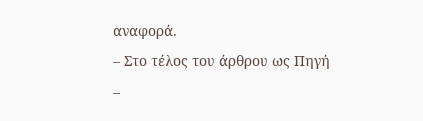αναφορά.
– Στο τέλος του άρθρου ως Πηγή
–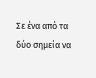Σε ένα από τα δύο σημεία να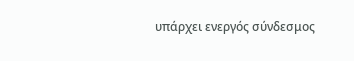υπάρχει ενεργός σύνδεσμος